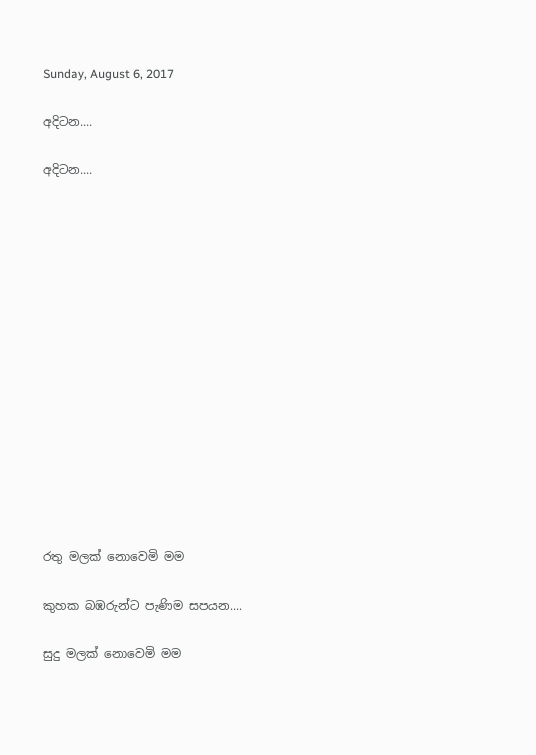Sunday, August 6, 2017

අදිටන....

අදිටන....















රතු මලක් නොවෙමි මම

කුහක බඹරුන්ට පැණිම සපයන....

සුදු මලක් නොවෙමි මම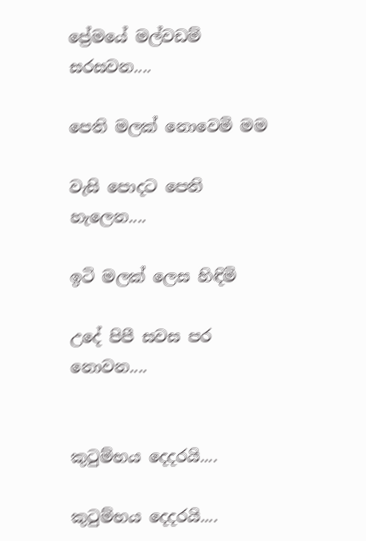ප්‍රේමයේ මල්වඩම් සරසවන....

පෙති මලක් නොවෙමි මම

වැසි පොදට පෙති හැලෙන....

ඉටි මලක් ලෙස හිඳිමි

උදේ පිපී සවස පර නොවන....


කුටුම්භය දෙදරයි....

කුටුම්භය දෙදරයි....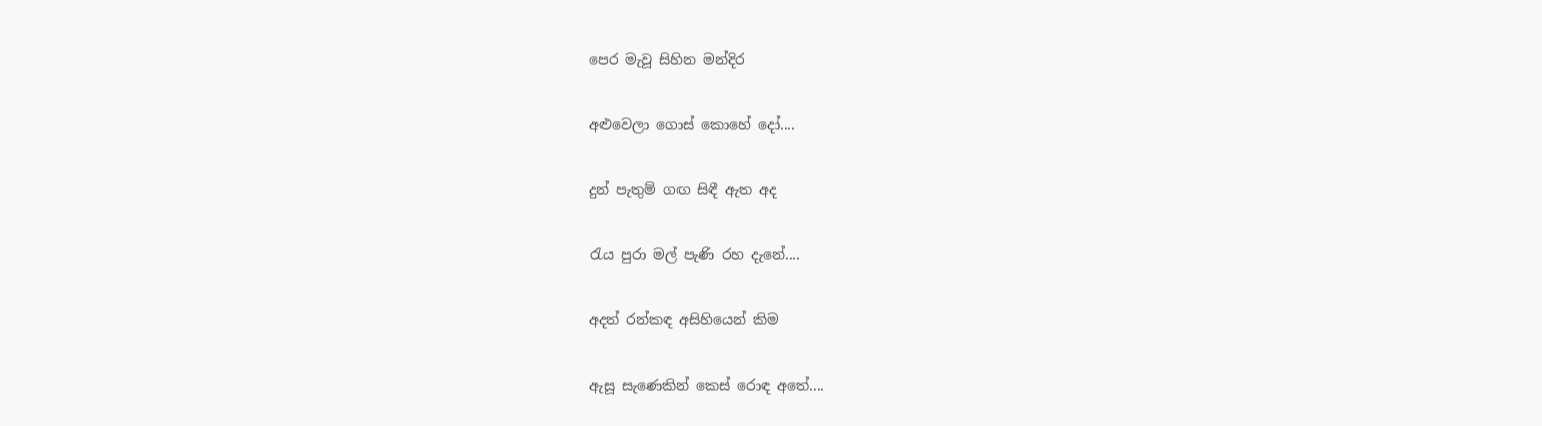පෙර මැවූ සිහින මන්දිර

අළුවෙලා ගොස් කොහේ දෝ....

දුන් පැතුම් ගඟ සිඳී ඇත අද

රැය පුරා මල් පැණි රහ දැනේ....

අදත් රන්කඳ අසිහියෙන් කිම

ඇසූ සැණෙකින් කෙස් රොඳ අතේ....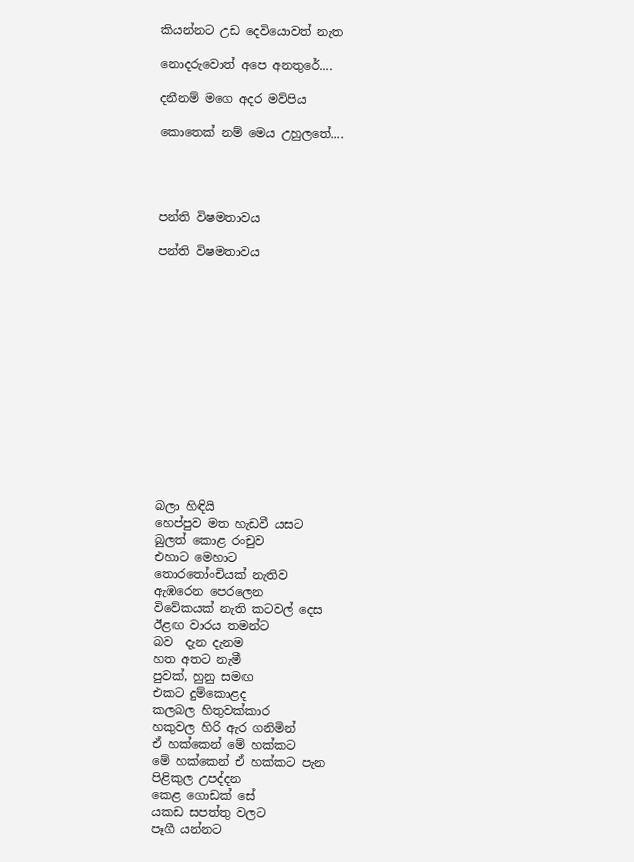කියන්නට උඩ දෙවියොවත් නැත

නොදරුවොත් අපෙ අනතුරේ....

දනීනම් මගෙ අදර මව්පිය

කොතෙක් නම් මෙය උහුලතේ....




පන්ති විෂමතාවය

පන්ති විෂමතාවය














බලා හිඳියි
හෙප්පුව මත හැඩවී යසට
බුලත් කොළ රංචුව
එහාට මෙහාට
තොරතෝංචියක් නැතිව
ඇඹරෙන පෙරලෙන
විවේකයක් නැති කටවල් දෙස
ඊළඟ වාරය තමන්ට
බව  දැන දැනම
හත අතට නැමී
පුවක්, හුනු සමඟ
එකට දුම්කොළද
කලබල හිතුවක්කාර
හකුවල හිරි ඇර ගනිමින්
ඒ හක්කෙන් මේ හක්කට
මේ හක්කෙන් ඒ හක්කට පැන
පිළිකුල උපද්දන
කෙළ ගොඩක් සේ
යකඩ සපත්තු වලට
පෑගී යන්නට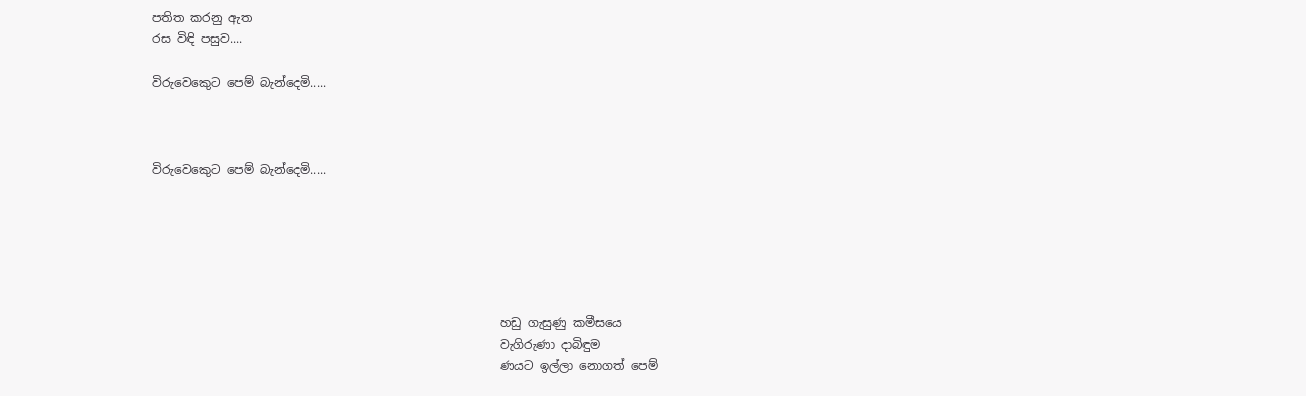පතිත කරනු ඇත
රස විඳි පසුව....

විරුවෙකෙුට පෙම් බැන්දෙමි.....



විරුවෙකෙුට පෙම් බැන්දෙමි.....






                                                          හඩු ගැසුණු කමීසයෙ
                                                          වැගිරුණා දාබිඳුම
                                                          ණයට ඉල්ලා නොගත් පෙම්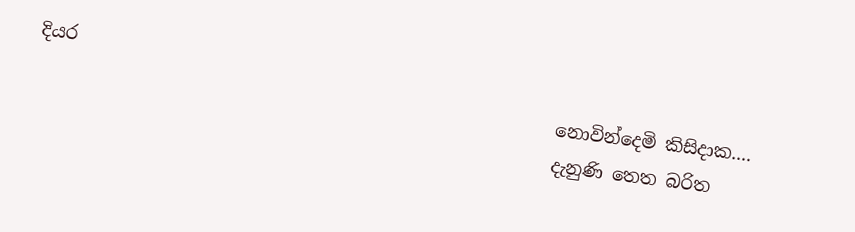දියර
                                                          නොවින්දෙමි කිසිදාක....
                                                          දැනුණි තෙත බරිත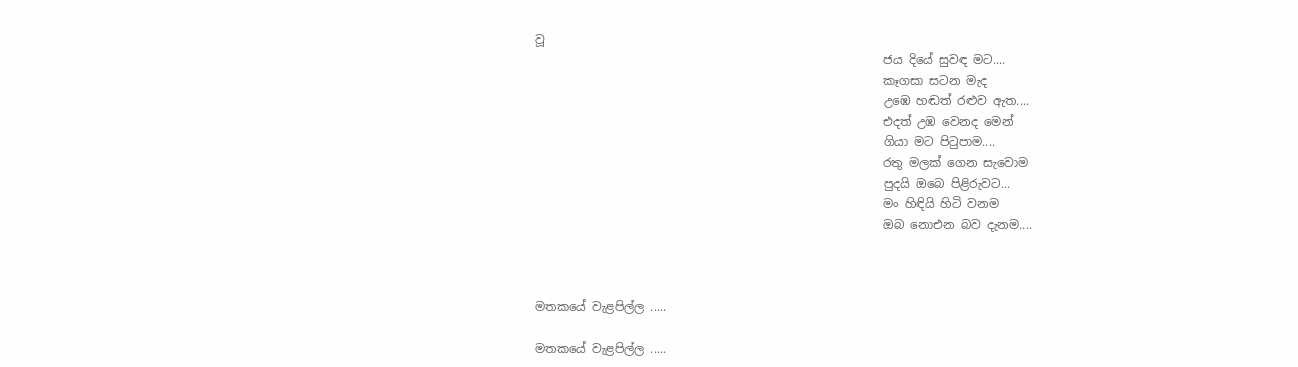වූ
                                                          ජය දියේ සුවඳ මට....
                                                          කෑගසා සටන මැද
                                                          උඹෙ හඬත් රළුව ඇත....
                                                          එදත් උඹ වෙනද මෙන්
                                                          ගියා මට පිටුපාම....
                                                          රතු මලක් ගෙන සැවොම
                                                          පුදයි ඔබෙ පිළිරුවට...
                                                          මං හිඳියි හිටි වනම
                                                          ඔබ නොඑන බව දැනම....



මතකයේ වැළපිල්ල .....

මතකයේ වැළපිල්ල .....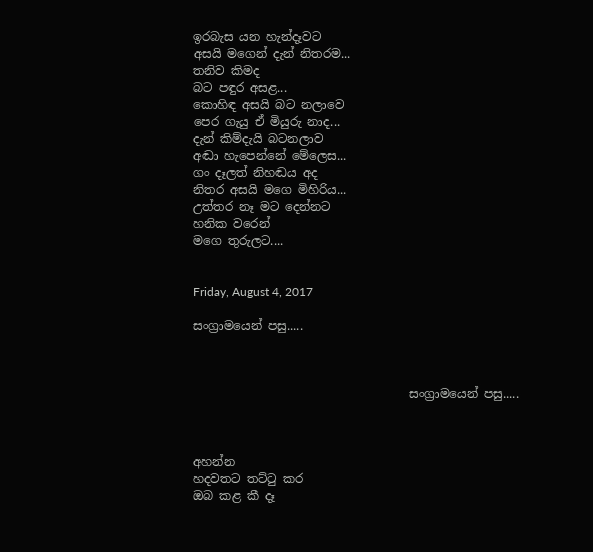ඉරබැස යන හැන්දෑවට
අසයි මගෙන් දැන් නිතරම...
තනිව කිමද
බට පඳුර අසළ...
කොහිඳ අසයි බට නලාවෙ
පෙර ගැයු ඒ මියුරු නාද...
දැන් කිම්දැයි බටනලාව
අඬා හැපෙන්නේ මේලෙස...
ගං දෑලත් නිහඬය අද
නිතර අසයි මගෙ මිහිරිය...
උත්තර නෑ මට දෙන්නට
හනික වරෙන්
මගෙ තුරුලට....


Friday, August 4, 2017

සංග්‍රාමයෙන් පසු.....



                                    සංග්‍රාමයෙන් පසු.....



අහන්න
හදවතට තට්ටු කර
ඔබ කළ කී දෑ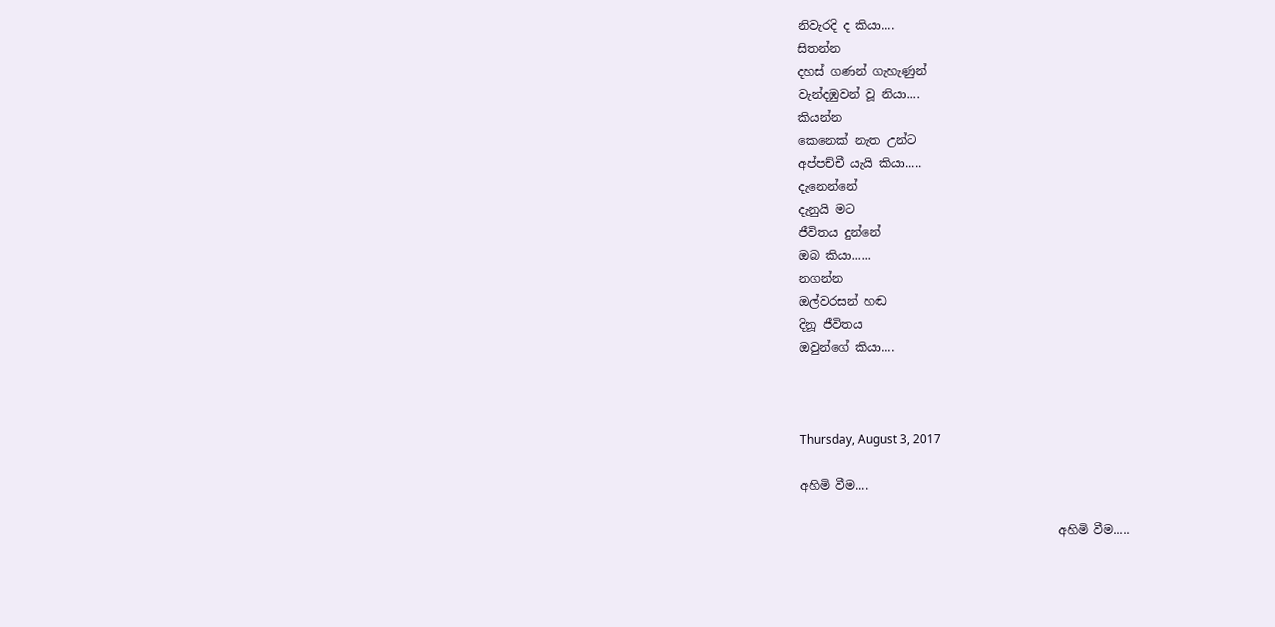නිවැරදි ද කියා....
සිතන්න
දහස් ගණන් ගැහැණුන්
වැන්දඹුවන් වූ නියා....
කියන්න
කෙනෙක් නැත උන්ට
අප්පච්චී යැයි කියා.....
දැනෙන්නේ
දැනුයි මට
ජීවිතය දුන්නේ
ඔබ කියා......
නගන්න
ඔල්වරසන් හඬ
දිනූ ජීවිතය
ඔවුන්ගේ කියා....



Thursday, August 3, 2017

අහිමි වීම....

                                           අහිමි වීම.....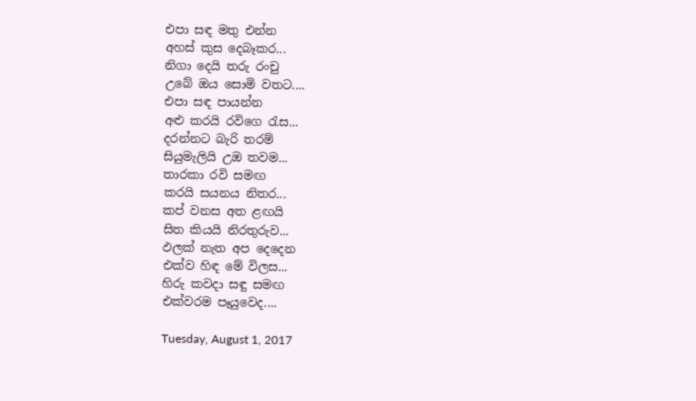එපා සඳ මතු එන්න
අහස් කුස දෙබෑකර...
නිගා දෙයි තරු රංචු
උබේ ඔය සොමි වතට....
එපා සඳ පායන්න
අළු කරයි රවිගෙ රැස...
දරන්නට බැරි තරම්
සියුමැලියි උඔ තවම...
තාරකා රවි සමඟ
කරයි සයනය නිතර...
කප් වනස අත ළඟයි
සිත කියයි නිරතුරුව...
ඵලක් නැත අප දෙදෙන
එක්ව හිඳ මේ විලස...
හිරු කවදා සඳු සමඟ
එක්වරම පෑයුවෙද....

Tuesday, August 1, 2017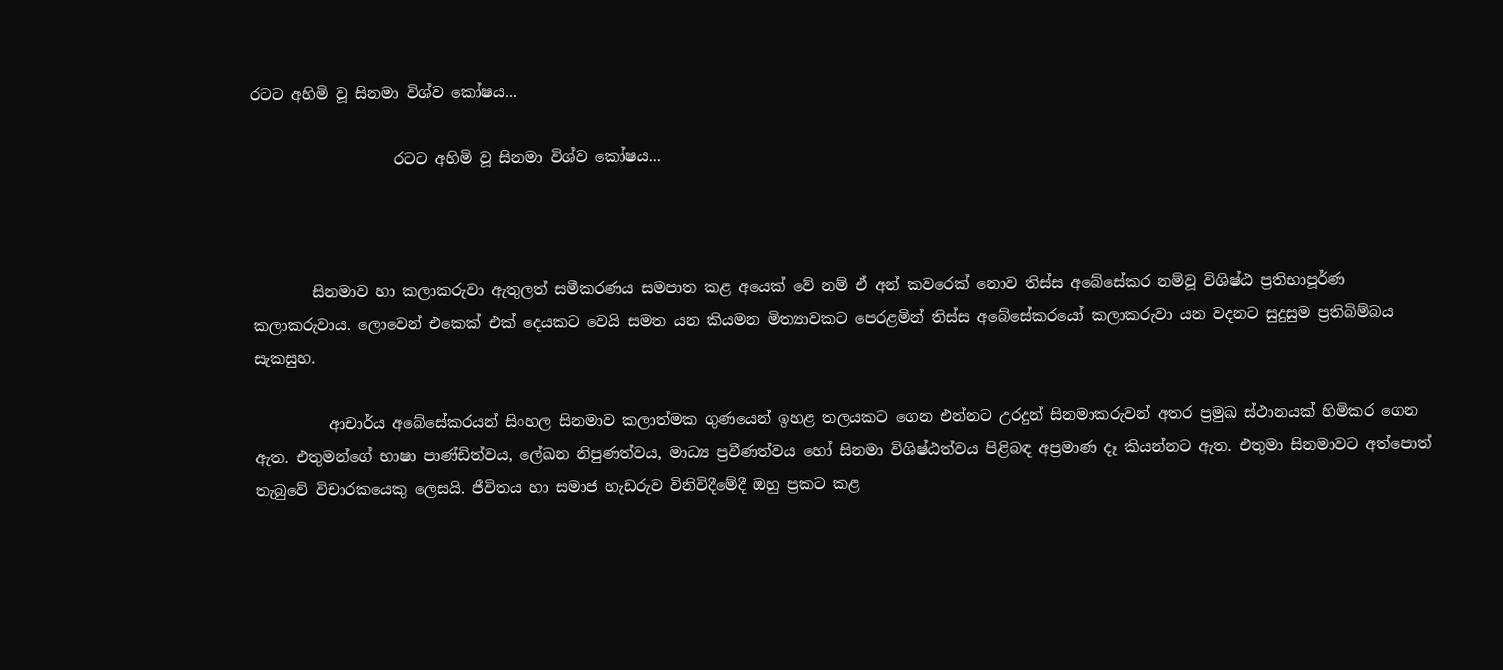රටට අහිමි වූ සිනමා විශ්ව කෝෂය...

                   රටට අහිමි වූ සිනමා විශ්ව කෝෂය...



        සිනමාව හා කලාකරුවා ඇතුලත් සමීකරණය සමපාත කළ අයෙක් වේ නම් ඒ අන් කවරෙක් නොව තිස්ස අබේසේකර නම්වූ විශිෂ්ඨ ප්‍රතිභාපූර්ණ කලාකරුවාය. ලොවෙන් එකෙක් එක් දෙයකට වෙයි සමත යන කියමන මිත්‍යාවකට පෙරළමින් තිස්ස අබේසේකරයෝ කලාකරුවා යන වදනට සුදුසුම ප්‍රතිබිම්බය සැකසුහ.

          ආචාර්ය අබේසේකරයන් සිංහල සිනමාව කලාත්මක ගුණයෙන් ඉහළ තලයකට ගෙන එන්නට උරදුන් සිනමාකරුවන් අතර ප්‍රමුඛ ස්ථානයක් හිමිකර ගෙන ඇත. එතුමන්ගේ භාෂා පාණ්ඩිත්වය, ලේඛන නිපුණත්වය, මාධ්‍ය ප්‍රවීණත්වය හෝ සිනමා විශිෂ්ඨත්වය පිළිබඳ අප්‍රමාණ දෑ කියන්නට ඇත. එතුමා සිනමාවට අත්පොත් තැබුවේ විචාරකයෙකු ලෙසයි. ජීවිතය හා සමාජ හැඩරුව විනිවිදීමේදී ඔහු ප්‍රකට කළ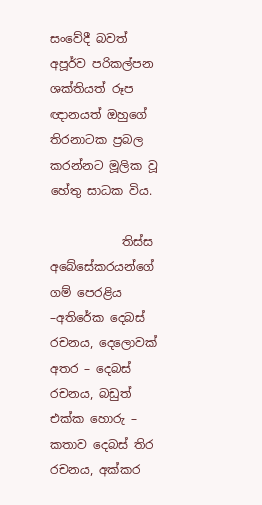සංවේදී බවත් අපූර්ව පරිකල්පන ශක්තියත් රූප ඥානයත් ඔහුගේ තිරනාටක ප්‍රබල කරන්නට මූලික වූ හේතු සාධක විය.

            තිස්ස අබේසේකරයන්ගේ ගම් පෙරළිය –අතිරේක දෙබස් රචනය, දෙලොවක් අතර – දෙබස් රචනය, බඩුත් එක්ක හොරු – කතාව දෙබස් තිර රචනය, අක්කර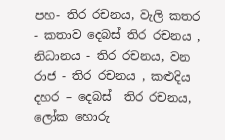පහ- තිර රචනය, වැලි කතර - කතාව දෙබස් තිර රචනය , නිධානය - තිර රචනය, වන රාජ - තිර රචනය , කළුදිය දහර – දෙබස්  තිර රචනය, ලෝක හොරු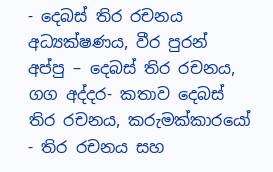- දෙබස් තිර රචනය අධ්‍යක්ෂණය, වීර පුරන් අප්පු – දෙබස් තිර රචනය, ගග අද්දර- කතාව දෙබස් තිර රචනය, කරුමක්කාරයෝ - තිර රචනය සහ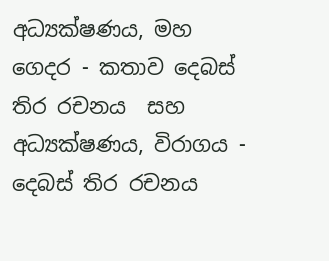අධ්‍යක්ෂණය, මහ ගෙදර - කතාව දෙබස් තිර රචනය  සහ අධ්‍යක්ෂණය, විරාගය - දෙබස් තිර රචනය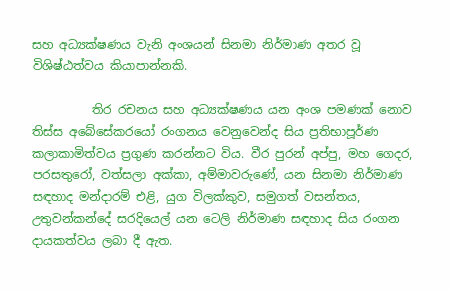සහ අධ්‍යක්ෂණය වැනි අංශයන් සිනමා නිර්මාණ අතර වූ විශිෂ්ඨත්වය කියාපාන්නකි.

          තිර රචනය සහ අධ්‍යක්ෂණය යන අංශ පමණක් නොව තිස්ස අබේසේකරයෝ රංගනය වෙනුවෙන්ද සිය ප්‍රතිභාපූර්ණ කලාකාමිත්වය ප්‍රගුණ කරන්නට විය. වීර පුරන් අප්පු, මහ ගෙදර, පරසතුරෝ, වත්සලා අක්කා, අම්මාවරුණේ, යන සිනමා නිර්මාණ සඳහාද මන්දාරම් එළි, යුග විලක්කුව, සමුගත් වසන්තය, උතුවන්කන්දේ සරදියෙල් යන ටෙලි නිර්මාණ සඳහාද සිය රංගන දායකත්වය ලබා දී ඇත.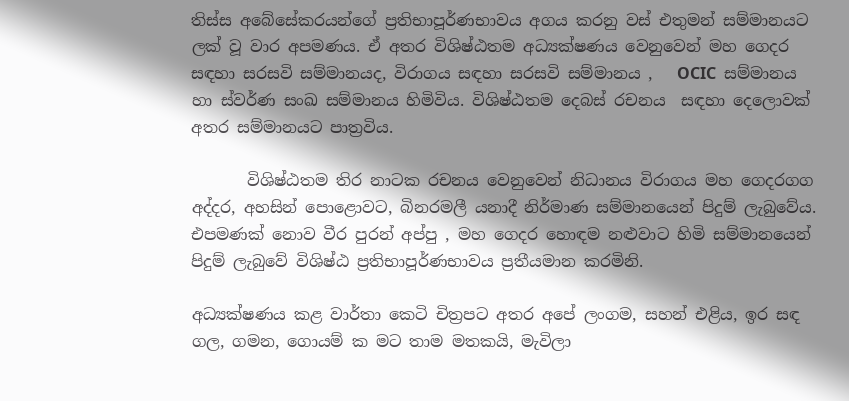තිස්ස අබේසේකරයන්ගේ ප්‍රතිභාපූර්ණභාවය අගය කරනු වස් එතුමන් සම්මානයට ලක් වූ වාර අපමණය. ඒ අතර විශිෂ්ඨතම අධ්‍යක්ෂණය වෙනුවෙන් මහ ගෙදර සඳහා සරසවි සම්මානයද, විරාගය සඳහා සරසවි සම්මානය ,   OCIC  සම්මානය හා ස්වර්ණ සංඛ සම්මානය හිමිවිය. විශිෂ්ඨතම දෙබස් රචනය  සඳහා දෙලොවක් අතර සම්මානයට පාත්‍රවිය.

       විශිෂ්ඨතම තිර නාටක රචනය වෙනුවෙන් නිධානය විරාගය මහ ගෙදරගග අද්දර, අහසින් පොළොවට, බිනරමලී යනාදී නිර්මාණ සම්මානයෙන් පිදුම් ලැබුවේය. එපමණක් නොව වීර පුරන් අප්පු , මහ ගෙදර හොඳම නළුවාට හිමි සම්මානයෙන් පිදුම් ලැබුවේ විශිෂ්ඨ ප්‍රතිභාපූර්ණභාවය ප්‍රතීයමාන කරමිනි.

අධ්‍යක්ෂණය කළ වාර්තා කෙටි චිත්‍රපට අතර අපේ ලංගම, සහන් එළිය, ඉර සඳ ගල, ගමන, ගොයම් ක මට තාම මතකයි, මැවිලා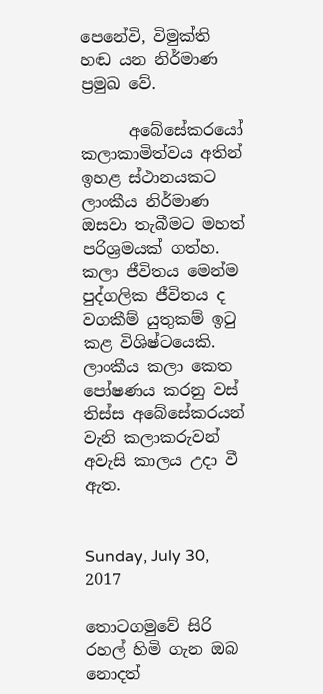පෙනේවි, විමුක්ති හඬ යන නිර්මාණ ප්‍රමුඛ වේ.

      අබේසේකරයෝ කලාකාමිත්වය අතින් ඉහළ ස්ථානයකට ලාංකීය නිර්මාණ ඔසවා තැබීමට මහත් පරිශ්‍රමයක් ගත්හ. කලා ජීවිතය මෙන්ම පුද්ගලික ජීවිතය ද වගකීම් යුතුකම් ඉටු කළ විශිෂ්ටයෙකි. ලාංකීය කලා කෙත පෝෂණය කරනු වස් තිස්ස අබේසේකරයන් වැනි කලාකරුවන් අවැසි කාලය උදා වී ඇත.


Sunday, July 30, 2017

තොටගමුවේ සිරි රහල් හිමි ගැන ඔබ නොදත්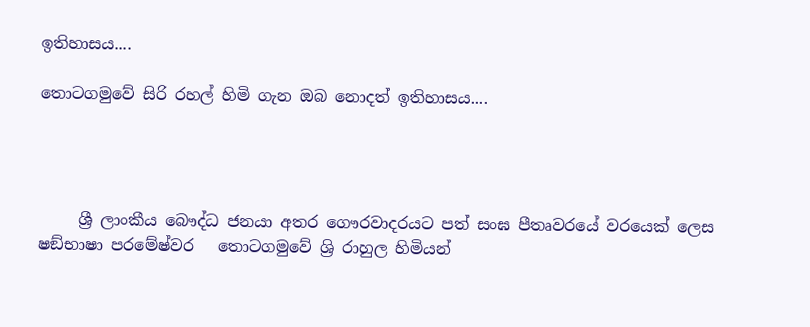ඉතිහාසය....

තොටගමුවේ සිරි රහල් හිමි ගැන ඔබ නොදත් ඉතිහාසය....




     ශ්‍රී ලාංකීය බෞද්ධ ජනයා අතර ගෞරවාදරයට පත් සංඝ පීතෘවරයේ වරයෙක් ලෙස ෂඞ්භාෂා පරමේෂ්වර   තොටගමුවේ ශ්‍රි රාහුල හිමියන්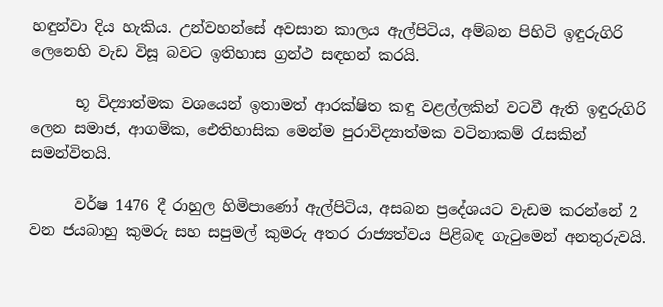හඳුන්වා දිය හැකිය. උන්වහන්සේ අවසාන කාලය ඇල්පිටිය, අම්බන පිහිටි ඉඳුරුගිරි ලෙනෙහි වැඩ විසූ බවට ඉතිහාස ග්‍රන්ථ සඳහන් කරයි.

      භූ විද්‍යාත්මක වශයෙන් ඉතාමත් ආරක්ෂිත කඳු වළල්ලකින් වටවී ඇති ඉඳුරුගිරි ලෙන සමාජ, ආගමික, ඓතිහාසික මෙන්ම පුරාවිද්‍යාත්මක වටිනාකම් රැසකින් සමන්විතයි.

      වර්ෂ 1476 දී රාහුල හිමිපාණෝ ඇල්පිටිය, අසබන ප්‍රදේශයට වැඩම කරන්නේ 2 වන ජයබාහු කුමරු සහ සපුමල් කුමරු අතර රාජ්‍යත්වය පිළිබඳ ගැටුමෙන් අනතුරුවයි.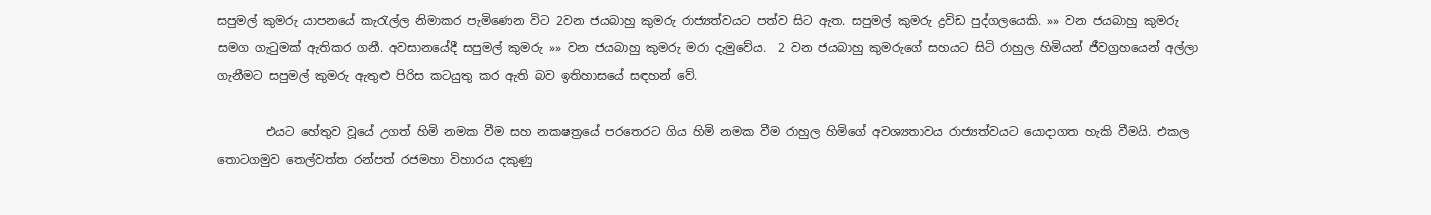සපුමල් කුමරු යාපනයේ කැරැල්ල නිමාකර පැමිණෙන විට 2වන ජයබාහු කුමරු රාජ්‍යත්වයට පත්ව සිට ඇත. සපුමල් කුමරු ද්‍රවිඩ පුද්ගලයෙකි. »» වන ජයබාහු කුමරු සමග ගැටුමක් ඇතිකර ගනී. අවසානයේදී සපුමල් කුමරු »» වන ජයබාහු කුමරු මරා දැමුවේය.  2 වන ජයබාහු කුමරුගේ සහයට සිටි රාහුල හිමියන් ජීවග්‍රහයෙන් අල්ලා ගැනීමට සපුමල් කුමරු ඇතුළු පිරිස කටයුතු කර ඇති බව ඉතිහාසයේ සඳහන් වේ.

        එයට හේතුව වූයේ උගත් හිමි නමක වීම සහ නකෂත්‍රයේ පරතෙරට ගිය හිමි නමක වීම රාහුල හිමිගේ අවශ්‍යතාවය රාජ්‍යත්වයට යොදාගත හැකි වීමයි. එකල තොටගමුව තෙල්වත්ත රන්පත් රජමහා විහාරය දකුණු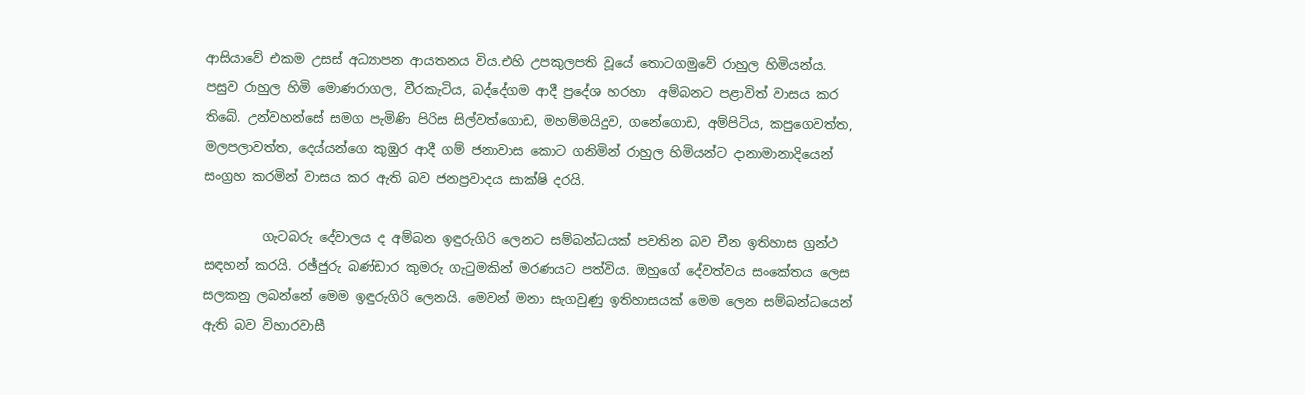ආසියාවේ එකම උසස් අධ්‍යාපන ආයතනය විය.එහි උපකුලපති වූයේ තොටගමුවේ රාහුල හිමියන්ය. පසුව රාහුල හිමි මොණරාගල, වීරකැටිය, බද්දේගම ආදී ප්‍රදේශ හරහා  අම්බනට පළාවිත් වාසය කර තිබේ. උන්වහන්සේ සමග පැමිණි පිරිස සිල්වත්ගොඩ, මහම්මයිදුව, ගනේගොඩ, අම්පිටිය, කපුගෙවත්ත, මලපලාවත්ත, දෙය්යන්ගෙ කුඹුර ආදී ගම් ජනාවාස කොට ගනිමින් රාහුල හිමියන්ට දානාමානාදියෙන් සංග්‍රහ කරමින් වාසය කර ඇති බව ජනප්‍රවාදය සාක්ෂි දරයි.

         ගැටබරු දේවාලය ද අම්බන ඉඳුරුගිරි ලෙනට සම්බන්ධයක් පවතින බව චීන ඉතිහාස ග්‍රන්ථ සඳහන් කරයි. රඡ්ජුරු බණ්ඩාර කුමරු ගැටුමකින් මරණයට පත්විය. ඔහුගේ දේවත්වය සංකේතය ලෙස සලකනු ලබන්නේ මෙම ඉඳුරුගිරි ලෙනයි. මෙවන් මනා සැගවුණු ඉතිහාසයක් මෙම ලෙන සම්බන්ධයෙන් ඇති බව විහාරවාසී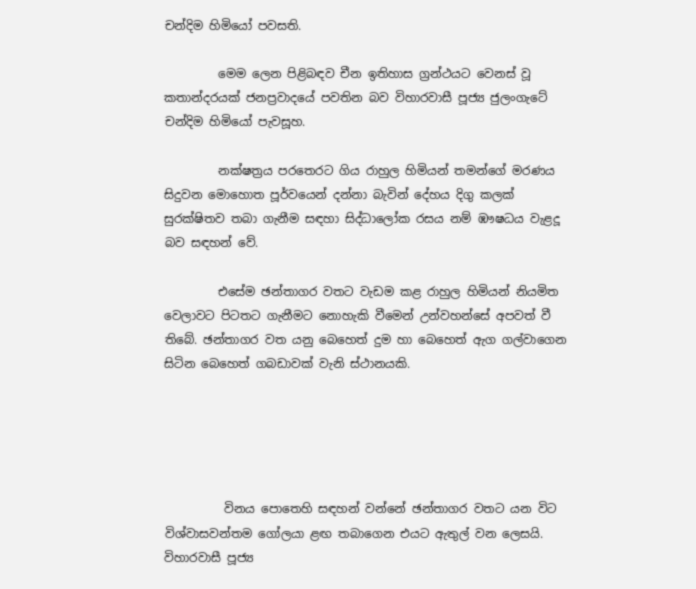චන්දිම හිමියෝ පවසති.

         මෙම ලෙන පිළිබඳව චීන ඉතිහාස ග්‍රන්ථයට වෙනස් වූ කතාන්දරයක් ජනප්‍රවාදයේ පවතින බව විහාරවාසී පූජ්‍ය ජුලංගැටේ චන්දිම හිමියෝ පැවසූහ.

         නක්ෂත්‍රය පරතෙරට ගිය රාහුල හිමියන් තමන්ගේ මරණය සිදුවන මොහොත පූර්වයෙන් දන්නා බැවින් දේහය දිගු කලක් සුරක්ෂිතව තබා ගැනීම සඳහා සිද්ධාලෝක රසය නම් ඹෟෂධය වැළදූ බව සඳහන් වේ.

         එසේම ඡන්තාගර වතට වැඩම කළ රාහුල හිමියන් නියමිත වෙලාවට පිටතට ගැනීමට නොහැකි වීමෙන් උන්වහන්සේ අපවත් වී තිබේ. ඡන්තාගර වත යනු බෙහෙත් දුම හා බෙහෙත් ඇග ගල්වාගෙන සිටින බෙහෙත් ගබඩාවක් වැනි ස්ථානයකි.





          විනය පොතෙහි සඳහන් වන්නේ ඡන්තාගර වතට යන විට විශ්වාසවන්තම ගෝලයා ළඟ තබාගෙන එයට ඇතුල් වන ලෙසයි.  විහාරවාසී පූජ්‍ය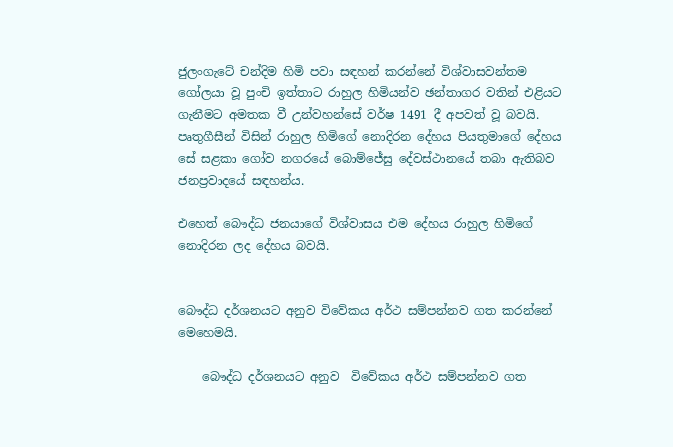ජුලංගැටේ චන්දිම හිමි පවා සඳහන් කරන්නේ විශ්වාසවන්තම ගෝලයා වූ පුංචි ඉත්තාට රාහුල හිමියන්ව ඡන්තාගර වතින් එළියට ගැනීමට අමතක වී උන්වහන්සේ වර්ෂ 1491 දී අපවත් වූ බවයි. පෘතුගීසීන් විසින් රාහුල හිමිගේ නොදිරන දේහය පියතුමාගේ දේහය සේ සළකා ගෝව නගරයේ බොම්ජේසු දේවස්ථානයේ තබා ඇතිබව ජනප්‍රවාදයේ සඳහන්ය.

එහෙත් බෞද්ධ ජනයාගේ විශ්වාසය එම දේහය රාහුල හිමිගේ නොදිරන ලද දේහය බවයි.


බෞද්ධ දර්ශනයට අනුව විවේකය අර්ථ සම්පන්නව ගත කරන්නේ මෙහෙමයි.

    බෞද්ධ දර්ශනයට අනුව  විවේකය අර්ථ සම්පන්නව ගත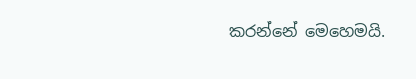කරන්නේ මෙහෙමයි.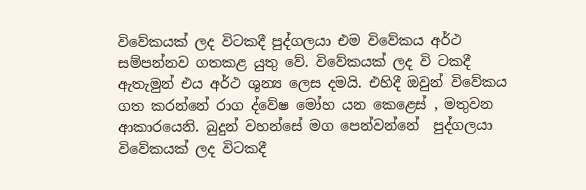විවේකයක් ලද විටකදී පුද්ගලයා එම විවේකය අර්ථ සම්පන්නව ගතකළ යුතු වේ. විවේකයක් ලද වි ටකදී ඇතැමුන් එය අර්ථ ශුන්‍ය ලෙස දමයි. එහිදී ඔවුන් විවේකය ගත කරන්නේ රාග ද්වේෂ මෝහ යන කෙළෙස් , මතුවන ආකාරයෙනි. බුදුන් වහන්සේ මග පෙන්වන්නේ  පුද්ගලයා විවේකයක් ලද විටකදී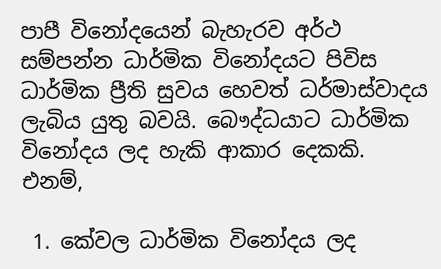පාපී විනෝදයෙන් බැහැරව අර්ථ සම්පන්න ධාර්මික විනෝදයට පිවිස ධාර්මික ප්‍රීති සුවය හෙවත් ධර්මාස්වාදය ලැබිය යුතු බවයි. බෞද්ධයාට ධාර්මික විනෝදය ලද හැකි ආකාර දෙකකි. එනම්,

 1. කේවල ධාර්මික විනෝදය ලද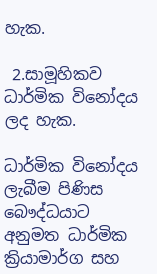හැක.

 2.සාමූහිකව ධාර්මික විනෝදය ලද හැක.

ධාර්මික විනෝදය ලැබීම පිණිස බෞද්ධයාට අනුමත ධාර්මික ක්‍රියාමාර්ග සහ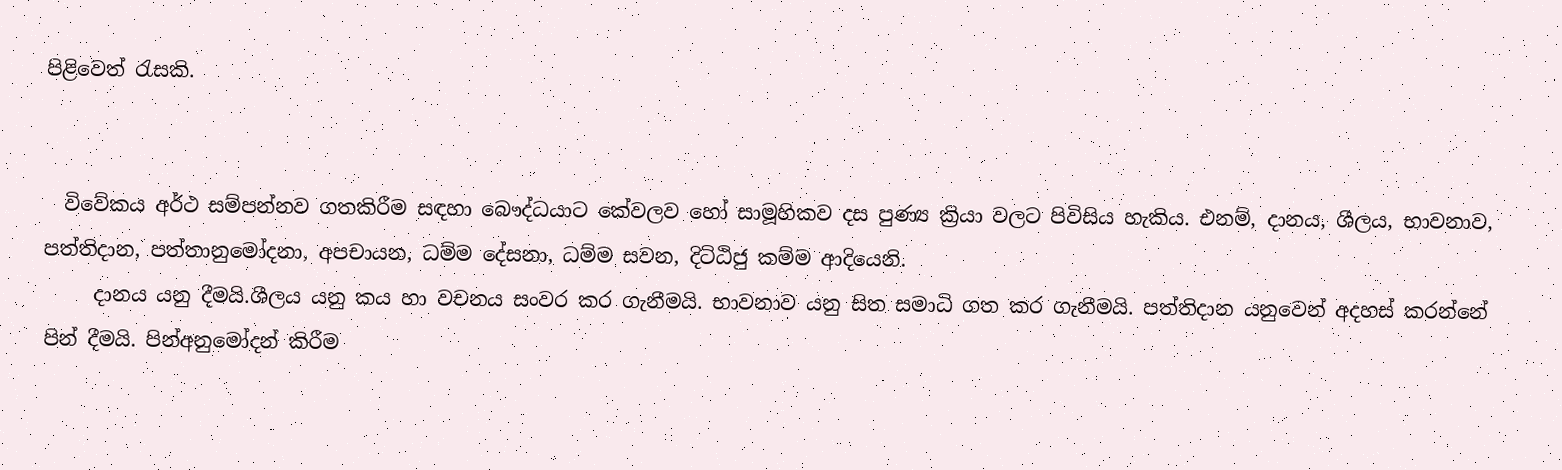පිළිවෙත් රැසකි.


  විවේකය අර්ථ සම්පන්නව ගතකිරීම සඳහා බෞද්ධයාට කේවලව හෝ සාමූහිකව දස පුණ්‍ය ක්‍රියා වලට පිවිසිය හැකිය. එනම්, දානය, ශීලය, භාවනාව, පත්තිදාන, පත්තානුමෝදනා, අපචායන, ධම්ම දේසනා, ධම්ම සවන, දිට්ඨිජු කම්ම ආදියෙනි.
     දානය යනු දීමයි.ශීලය යනු කය හා වචනය සංවර කර ගැනීමයි. භාවනාව යනු සිත සමාධි ගත කර ගැනීමයි. පත්තිදාන යනුවෙන් අදහස් කරන්නේ පින් දීමයි. පින්අනුමෝදන් කිරීම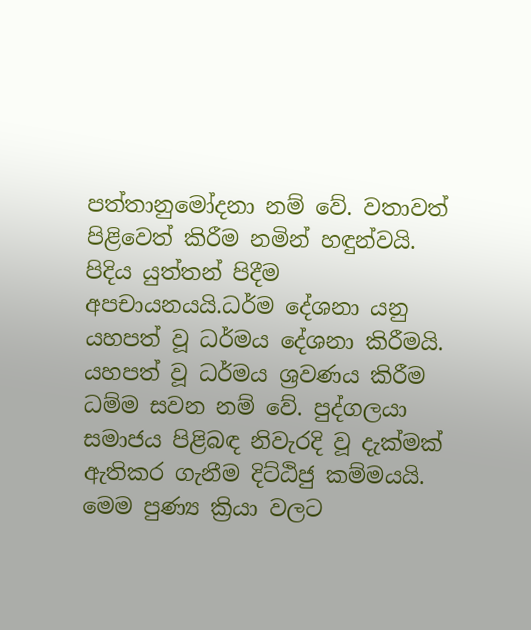පත්තානුමෝදනා නම් වේ. වතාවත් පිළිවෙත් කිරීම නමින් හඳුන්වයි. පිදිය යුත්තන් පිදීම අපචායනයයි.ධර්ම දේශනා යනු යහපත් වූ ධර්මය දේශනා කිරීමයි. යහපත් වූ ධර්මය ශ්‍රවණය කිරීම ධම්ම සවන නම් වේ. පුද්ගලයා සමාජය පිළිබඳ නිවැරදි වූ දැක්මක් ඇතිකර ගැනීම දිට්ඨිජු කම්මයයි. මෙම පුණ්‍ය ක්‍රියා වලට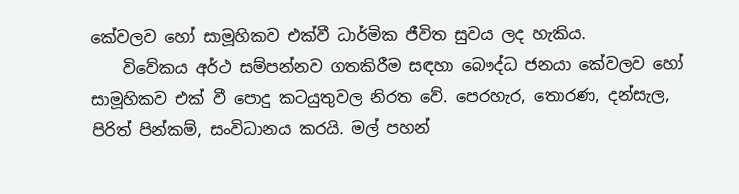කේවලව හෝ සාමූහිකව එක්වී ධාර්මික ජීවිත සුවය ලද හැකිය.
    විවේකය අර්ථ සම්පන්නව ගතකිරීම සඳහා බෞද්ධ ජනයා කේවලව හෝ සාමූහිකව එක් වී පොදු කටයුතුවල නිරත වේ. පෙරහැර, තොරණ, දන්සැල, පිරිත් පින්කම්, සංවිධානය කරයි. මල් පහන්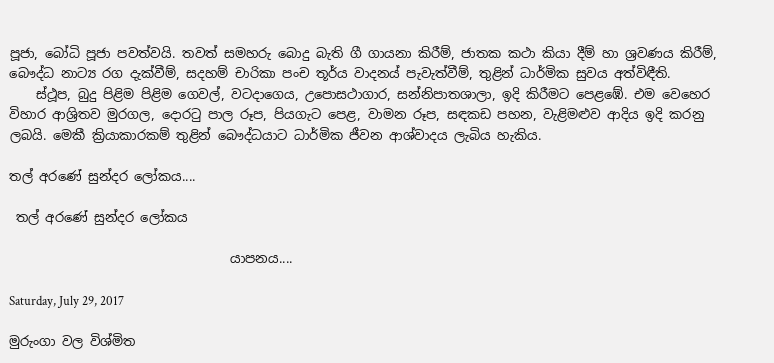පූජා, බෝධි පූජා පවත්වයි. තවත් සමහරු බොදු බැති ගී ගායනා කිරීම්, ජාතක කථා කියා දීම් හා ශ්‍රවණය කිරීම්, බෞද්ධ නාට්‍ය රග දැක්වීම්, සදහම් චාරිකා පංච තූර්ය වාදනය් පැවැත්වීම්, තුළින් ධාර්මික සුවය අත්විඳීති.
    ස්ථූප, බුදු පිළිම පිළිම ගෙවල්, වටදාගෙය, උපොසථාගාර, සන්නිපාතශාලා, ඉදි කිරීමට පෙළඹේ. එම වෙහෙර විහාර ආශ්‍රිතව මුරගල, දොරටු පාල රූප, පියගැට පෙළ, වාමන රූප, සඳකඩ පහන, වැළිමළුව ආදිය ඉදි කරනු ලබයි. මෙකී ක්‍රියාකාරකම් තුළින් බෞද්ධයාට ධාර්මික ජීවන ආශ්වාදය ලැබිය හැකිය.

තල් අරණේ සුන්දර ලෝකය....

 තල් අරණේ සුන්දර ලෝකය

                                  යාපනය....

Saturday, July 29, 2017

මුරුංගා වල විශ්මිත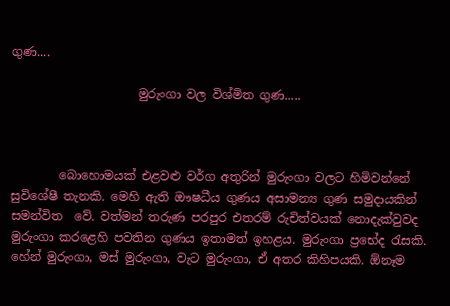ගුණ....

                     මුරුංගා වල විශ්මිත ගුණ.....



        බොහොමයක් එළවළු වර්ග අතුරින් මුරුංගා වලට හිමිවන්නේ සුවිශේෂී තැනකි. මෙහි ඇති ඖෂධීය ගුණය අසාමන්‍ය ගුණ සමුදායකින් සමන්විත  වේ. වත්මන් තරුණ පරපුර එතරම් රුචිත්වයක් නොදැක්වුවද මුරුංගා කරළෙහි පවතින ගුණය ඉතාමත් ඉහළය. මුරුංගා ප්‍රභේද රැසකි. හේන් මුරුංගා, මස් මුරුංගා, වැට මුරුංගා, ඒ අතර කිහිපයකි. ඕනෑම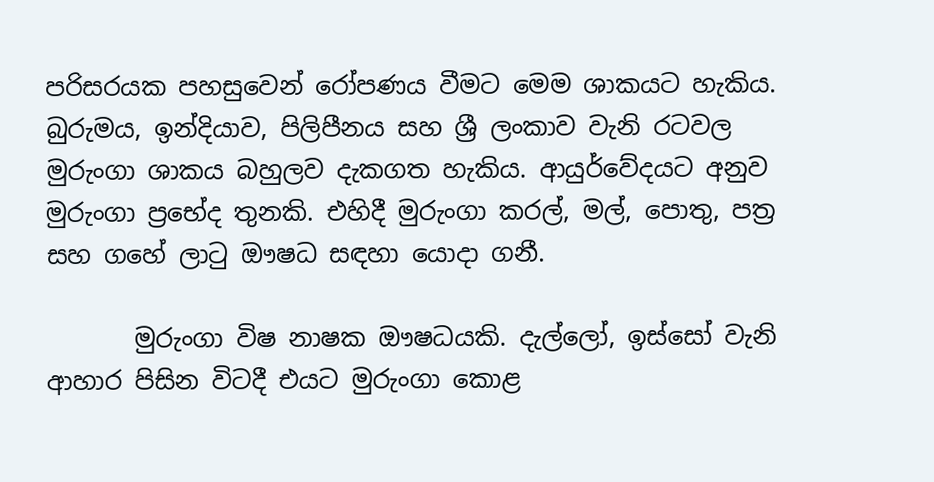පරිසරයක පහසුවෙන් රෝපණය වීමට මෙම ශාකයට හැකිය. බුරුමය, ඉන්දියාව, පිලිපීනය සහ ශ්‍රී ලංකාව වැනි රටවල මුරුංගා ශාකය බහුලව දැකගත හැකිය. ආයුර්වේදයට අනුව මුරුංගා ප්‍රභේද තුනකි. එහිදී මුරුංගා කරල්, මල්, පොතු, පත්‍ර සහ ගහේ ලාටු ඖෂධ සඳහා යොදා ගනී.

       මුරුංගා විෂ නාෂක ඖෂධයකි. දැල්ලෝ, ඉස්සෝ වැනි ආහාර පිසින විටදී එයට මුරුංගා කොළ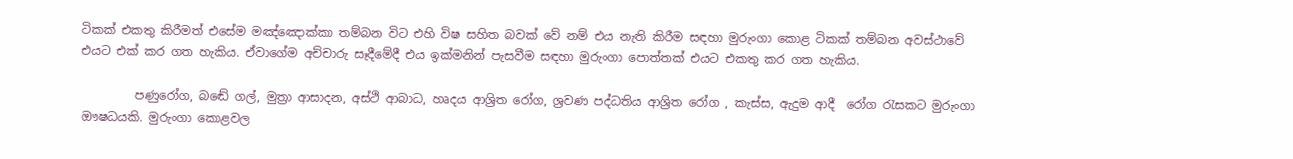ටිකක් එකතු කිරීමත් එසේම මඤ්ඤොක්කා තම්බන විට එහි විෂ සහිත බවක් වේ නම් එය නැති කිරීම සඳහා මුරුංගා කොළ ටිකක් තම්බන අවස්ථාවේ එයට එක් කර ගත හැකිය. ඒවාගේම අච්චාරු සෑදීමේදී එය ඉක්මනින් පැසවීම සඳහා මුරුංගා පොත්තක් එයට එකතු කර ගත හැකිය.

         පණුරෝග, බඬේ ගල්, මුත්‍රා ආසාදන, අස්ථි ආබාධ, හෘදය ආශ්‍රිත රෝග, ශ්‍රවණ පද්ධතිය ආශ්‍රිත රෝග , කැස්ස, ඇදුම ආදී  රෝග රැසකට මුරුංගා ඖෂධයකි. මුරුංගා කොළවල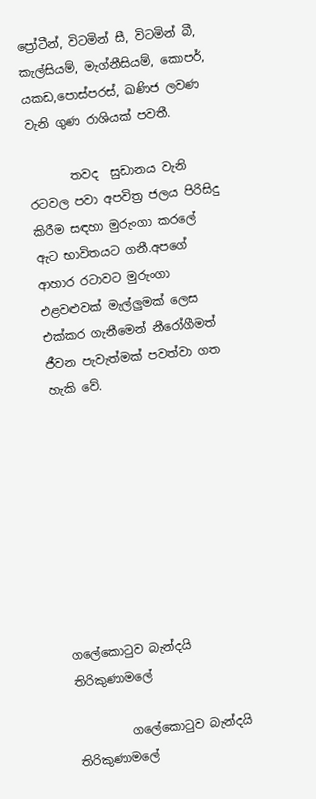ප්‍රෝටීන්, විටමින් සී, විටමින් බී, කැල්සියම්, මැග්නීසියම්, කොපර්, යකඩ,පොස්පරස්, ඛණිජ ලවණ වැනි ගුණ රාශියක් පවතී.

       තවද  සුඩානය වැනි රටවල පවා අපවිත්‍ර ජලය පිරිසිදු කිරීම සඳහා මුරුංගා කරලේ ඇට භාවිතයට ගනී.අපගේ ආහාර රටාවට මුරුංගා එළවළුවක් මැල්ලුමක් ලෙස එක්කර ගැනීමෙන් නීරෝගීමත් ජීවන පැවැත්මක් පවත්වා ගත හැකි වේ.









ගලේකොටුව බැන්දයි තිරිකුණාමලේ

         ගලේකොටුව බැන්දයි තිරිකුණාමලේ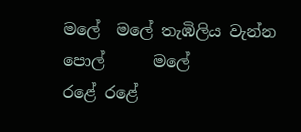මලේ  මලේ තැඹිලිය වැන්න පොල්      මලේ
රළේ රළේ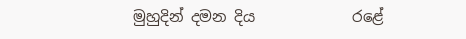මුහුදින් දමන දිය             රළේ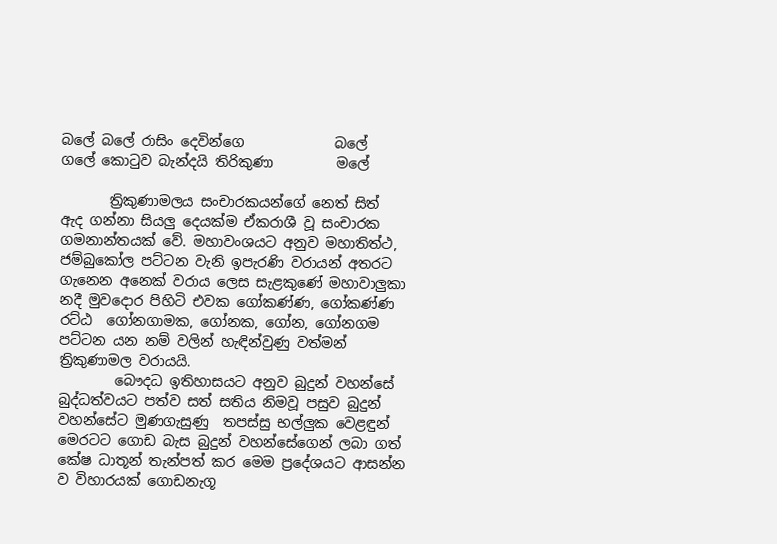බලේ බලේ රාසිං දෙවින්ගෙ             බලේ
ගලේ කොටුව බැන්දයි තිරිකුණා         මලේ

       ත්‍රිකුණාමලය සංචාරකයන්ගේ නෙත් සිත් ඇද ගන්නා සියලු දෙයක්ම ඒකරාශී වූ සංචාරක ගමනාන්තයක් වේ. මහාවංශයට අනුව මහාතිත්ථ, ජම්බුකෝල පට්ටන වැනි ඉපැරණි වරායන් අතරට ගැනෙන අනෙක් වරාය ලෙස සැළකුණේ මහාවාලුකා නදී මුවදොර පිහිටි එවක ගෝකණ්ණ, ගෝකණ්ණ රට්ඨ  ගෝනගාමක, ගෝනක, ගෝන, ගෝනගම පට්ටන යන නම් වලින් හැඳින්වුණු වත්මන් ත්‍රිකුණාමල වරායයි.
        බෞදධ ඉතිහාසයට අනුව බුදුන් වහන්සේ බුද්ධත්වයට පත්ව සත් සතිය නිමවූ පසුව බුදුන් වහන්සේට මුණගැසුණු  තපස්සු භල්ලුක වෙළඳුන් මෙරටට ගොඩ බැස බුදුන් වහන්සේගෙන් ලබා ගත් කේෂ ධාතූන් තැන්පත් කර මෙම ප්‍රදේශයට ආසන්න ව විහාරයක් ගොඩනැගූ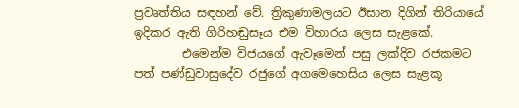ප්‍රවෘත්තිය සඳහන් වේ. ත්‍රිකුණාමලයට ඊසාන දිගින් තිරියායේ ඉදිකර ඇති ගිරිහඬුසෑය එම විහාරය ලෙස සැළකේ.
        එමෙන්ම විජයගේ ඇවෑමෙන් පසු ලක්දිව රජකමට පත් පණ්ඩුවාසුදේව රජුගේ අගමෙහෙසිය ලෙස සැළකූ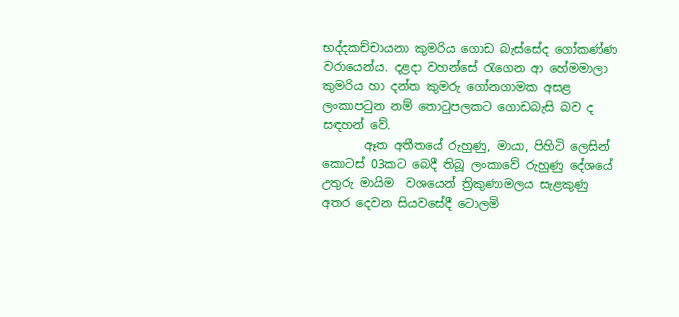භද්දකච්චායනා කුමරිය ගොඩ බැස්සේද ගෝකණ්ණ වරායෙන්ය. දළදා වහන්සේ රැගෙන ආ හේමමාලා කුමරිය හා දන්ත කුමරු ගෝනගාමක අසළ ලංකාපටුන නම් තොටුපලකට ගොඩබැසි බව ද සඳහන් වේ.
       ඈත අතීතයේ රුහුණු, මායා, පිහිටි ලෙසින් කොටස් 03කට බෙදී තිබූ ලංකාවේ රුහුණු දේශයේ  උතුරු මායිම  වශයෙන් ත්‍රිකුණාමලය සැළකුණු අතර දෙවන සියවසේදී ටොලමි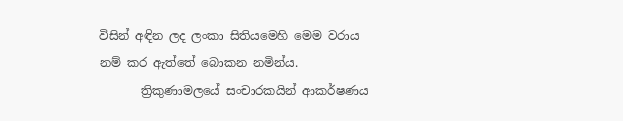විසින් අඳින ලද ලංකා සිතියමෙහි මෙම වරාය නම් කර ඇත්තේ බොකන නමින්ය.
       ත්‍රිකුණාමලයේ සංචාරකයින් ආකර්ෂණය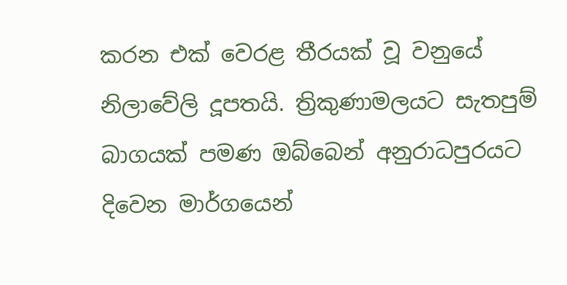කරන එක් වෙරළ තීරයක් වූ වනුයේ  නිලාවේලි දූපතයි. ත්‍රිකුණාමලයට සැතපුම් බාගයක් පමණ ඔබ්බෙන් අනුරාධපුරයට දිවෙන මාර්ගයෙන්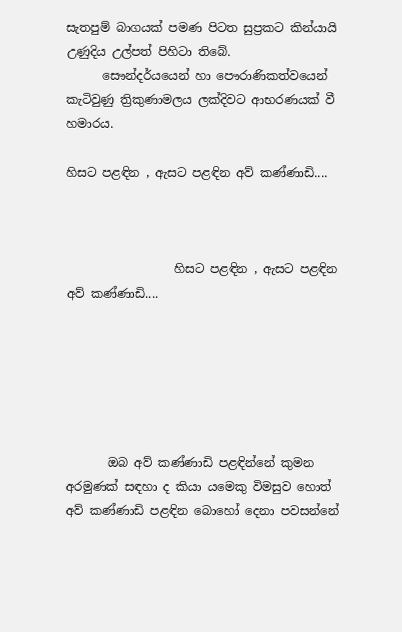සැතපුම් බාගයක් පමණ පිටත සුප්‍රකට කින්යායි උණුදිය උල්පත් පිහිටා තිබේ.
      සෞන්දර්යයෙන් හා පෞරාණිකත්වයෙන් කැටිවුණු ත්‍රිකුණාමලය ලක්දිවට ආභරණයක් වී හමාරය.

හිසට පළඳින , ඇසට පළඳින අව් කණ්ණාඩි....



                  හිසට පළඳින , ඇසට පළඳින අව් කණ්ණාඩි....






       ඔබ අව් කණ්ණාඩි පළඳින්නේ කුමන අරමුණක් සඳහා ද කියා යමෙකු විමසුව හොත් අව් කණ්ණාඩි පළඳින බොහෝ දෙනා පවසන්නේ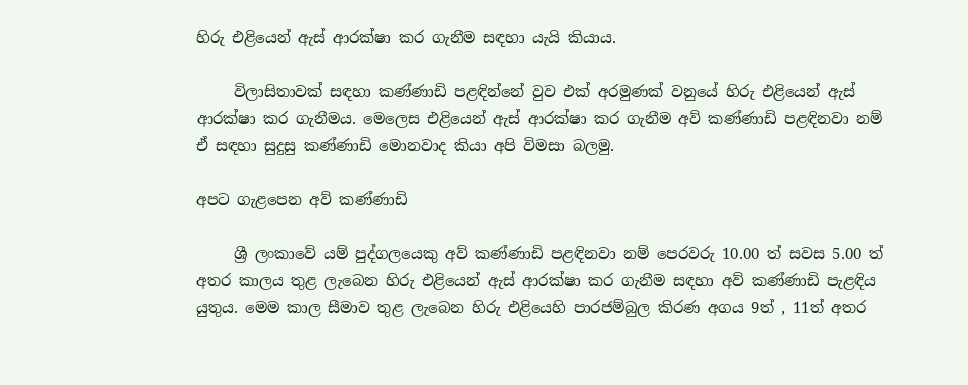හිරු එළියෙන් ඇස් ආරක්ෂා කර ගැනීම සඳහා යැයි කියාය.

     විලාසිතාවක් සඳහා කණ්ණාඩි පළඳින්නේ වුව එක් අරමුණක් වනුයේ හිරු එළියෙන් ඇස් ආරක්ෂා කර ගැනීමය. මෙලෙස එළියෙන් ඇස් ආරක්ෂා කර ගැනීම අව් කණ්ණාඩි පළඳිනවා නම් ඒ සඳහා සුදුසු කණ්ණාඩි මොනවාද කියා අපි විමසා බලමු.

අපට ගැළපෙන අව් කණ්ණාඩි

     ශ්‍රී ලංකාවේ යම් පුද්ගලයෙකු අව් කණ්ණාඩි පළඳිනවා නම් පෙරවරු 10.00 ත් සවස 5.00 ත් අතර කාලය තුළ ලැබෙන හිරු එළියෙන් ඇස් ආරක්ෂා කර ගැනීම සඳහා අව් කණ්ණාඩි පැළඳිය යුතුය. මෙම කාල සීමාව තුළ ලැබෙන හිරු එළියෙහි පාරජම්බුල කිරණ අගය 9ත් , 11ත් අතර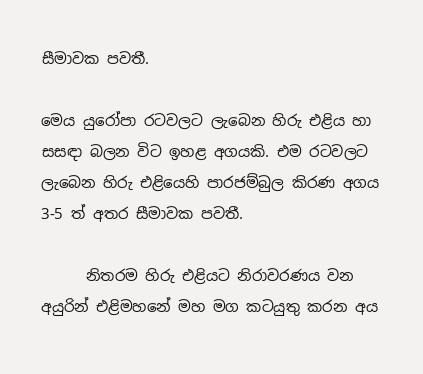සීමාවක පවතී.

මෙය යුරෝපා රටවලට ලැබෙන හිරු එළිය හා සසඳා බලන විට ඉහළ අගයකි. එම රටවලට ලැබෙන හිරු එළියෙහි පාරජම්බුල කිරණ අගය 3-5 ත් අතර සීමාවක පවතී.

      නිතරම හිරු එළියට නිරාවරණය වන අයුරින් එළිමහනේ මහ මග කටයුතු කරන අය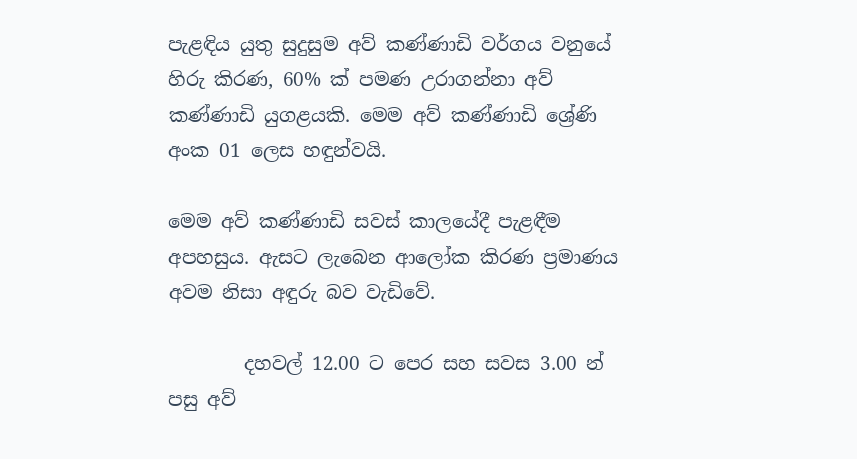පැළඳිය යුතු සුදුසුම අව් කණ්ණාඩි වර්ගය වනුයේ හිරු කිරණ, 60% ක් පමණ උරාගන්නා අව් කණ්ණාඩි යුගළයකි. මෙම අව් කණ්ණාඩි ශ්‍රේණි අංක 01 ලෙස හඳුන්වයි.

මෙම අව් කණ්ණාඩි සවස් කාලයේදී පැළඳීම අපහසුය. ඇසට ලැබෙන ආලෝක කිරණ ප්‍රමාණය අවම නිසා අඳුරු බව වැඩිවේ.

        දහවල් 12.00 ට පෙර සහ සවස 3.00 න් පසු අව්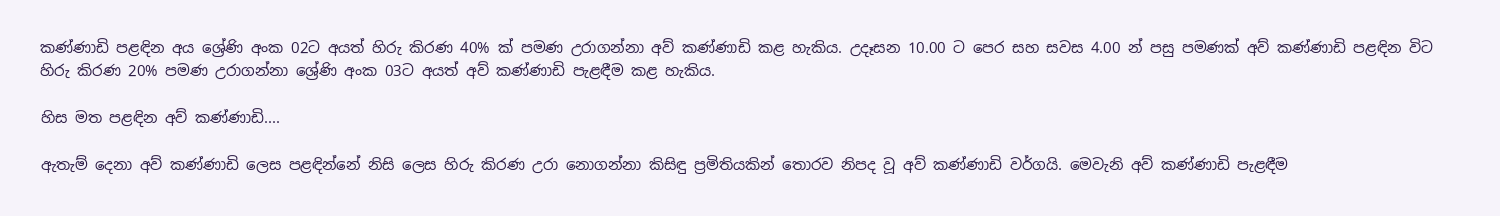කණ්ණාඩි පළඳින අය ශ්‍රේණි අංක 02ට අයත් හිරු කිරණ 40% ක් පමණ උරාගන්නා අව් කණ්ණාඩි කළ හැකිය. උදෑසන 10.00 ට පෙර සහ සවස 4.00 න් පසු පමණක් අව් කණ්ණාඩි පළඳින විට හිරු කිරණ 20% පමණ උරාගන්නා ශ්‍රේණි අංක 03ට අයත් අව් කණ්ණාඩි පැළඳීම කළ හැකිය.

හිස මත පළඳින අව් කණ්ණාඩි....

ඇතැම් දෙනා අව් කණ්ණාඩි ලෙස පළඳින්නේ නිසි ලෙස හිරු කිරණ උරා නොගන්නා කිසිඳු ප්‍රමිතියකින් තොරව නිපද වූ අව් කණ්ණාඩි වර්ගයි. මෙවැනි අව් කණ්ණාඩි පැළඳීම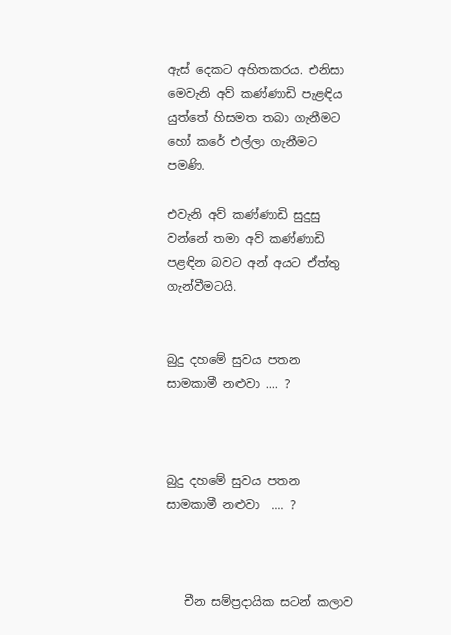ඇස් දෙකට අහිතකරය. එනිසා මෙවැනි අව් කණ්ණාඩි පැළඳිය යුත්තේ හිසමත තබා ගැනීමට හෝ කරේ එල්ලා ගැනීමට පමණි.

එවැනි අව් කණ්ණාඩි සුදුසු වන්නේ තමා අව් කණ්ණාඩි පළඳින බවට අන් අයට ඒත්තු ගැන්වීමටයි.


බුදු දහමේ සුවය පතන සාමකාමී නළුවා .... ?



බුදු දහමේ සුවය පතන සාමකාමී නළුවා  .... ?



   චීන සම්ප්‍රදායික සටන් කලාව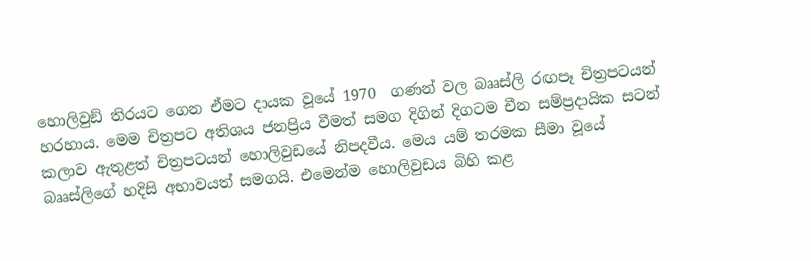හොලිවුඞ් තිරයට ගෙන ඒමට දායක වූයේ 1970  ගණන් වල බෲස්ලි රඟපෑ චිත්‍රපටයන් හරහාය. මෙම චිත්‍රපට අතිශය ජනප්‍රිය වීමත් සමග දිගින් දිගටම චීන සම්ප්‍රදායික සටන් කලාව ඇතුළත් චිත්‍රපටයන් හොලිවුඩයේ නිපදවීය. මෙය යම් තරමක සීමා වූයේ  බෲස්ලිගේ හදිසි අභාවයත් සමගයි. එමෙන්ම හොලිවුඩය බිහි කළ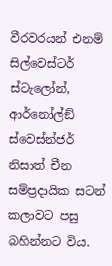වීරවරයන් එනම් සිල්වෙස්ටර් ස්ටැලෝන්, ආර්නෝල්ඞ් ස්වෙස්න්ජර් නිසාත් චීන සම්ප්‍රදායික සටන් කලාවට පසු බහින්නට විය.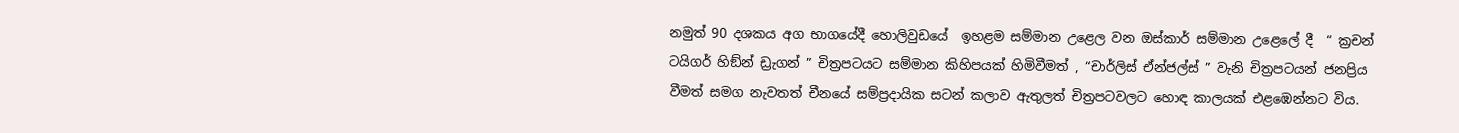නමුත් 90 දශකය අග භාගයේදී හොලිවුඩයේ  ඉහළම සම්මාන උළෙල වන ඔස්කාර් සම්මාන උළෙලේ දී  “ ක්‍රචන් ටයිගර් හිඞ්න් ඩ්‍රැගන් ” චිත්‍රපටයට සම්මාන කිහිපයක් හිමිවීමත් , “චාර්ලිස් ඒන්ජල්ස් ” වැනි චිත්‍රපටයන් ජනප්‍රිය වීමත් සමග නැවතත් චීනයේ සම්ප්‍රදායික සටන් කලාව ඇතුලත් චිත්‍රපටවලට හොඳ කාලයක් එළඹෙන්නට විය.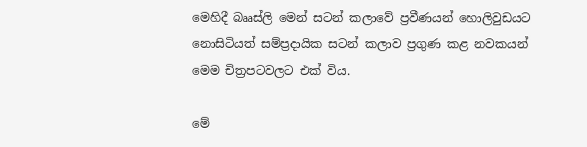මෙහිදී බෲස්ලි මෙන් සටන් කලාවේ ප්‍රවීණයන් හොලිවුඩයට නොසිටියත් සම්ප්‍රදායික සටන් කලාව ප්‍රගුණ කළ නවකයන් මෙම චිත්‍රපටවලට එක් විය.

මේ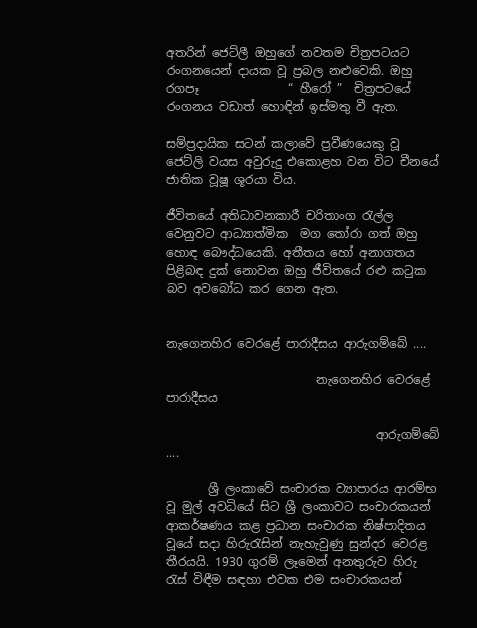අතරින් ජෙට්ලී ඔහුගේ නවතම චිත්‍රපටයට රංගනයෙන් දායක වූ ප්‍රබල නළුවෙකි. ඔහු රගපෑ               “ හීරෝ ”  චිත්‍රපටයේ රංගනය වඩාත් හොඳින් ඉස්මතු වී ඇත.

සම්ප්‍රදායික සටන් කලාවේ ප්‍රවීණයෙකු වූ ජෙට්ලි වයස අවුරුදු එකොළහ වන විට චීනයේ ජාතික වූෂූ ශූරයා විය.

ජීවිතයේ අතිධාවනකාරී චරිතාංග රැල්ල වෙනුවට ආධ්‍යාත්මික  මග තෝරා ගත් ඔහු හොඳ බෞද්ධයෙකි. අතීතය හෝ අනාගතය පිළිබඳ දුක් නොවන ඔහු ජීවිතයේ රළු කටුක බව අවබෝධ කර ගෙන ඇත.


නැගෙනහිර වෙරළේ පාරාදීසය ආරුගම්බේ ....

                         නැගෙනහිර වෙරළේ පාරාදීසය

                                   ආරුගම්බේ ....

       ශ්‍රී ලංකාවේ සංචාරක ව්‍යාපාරය ආරම්භ වූ මුල් අවධියේ සිට ශ්‍රී ලංකාවට සංචාරකයන් ආකර්ෂණය කළ ප්‍රධාන සංචාරක නිෂ්පාදිතය වූයේ සදා හිරුරැසින් නැහැවුණු සුන්දර වෙරළ තීරයයි. 1930 ගුරම් ලෑමෙන් අනතුරුව හිරු රැස් විඳීම සඳහා එවක එම සංචාරකයන්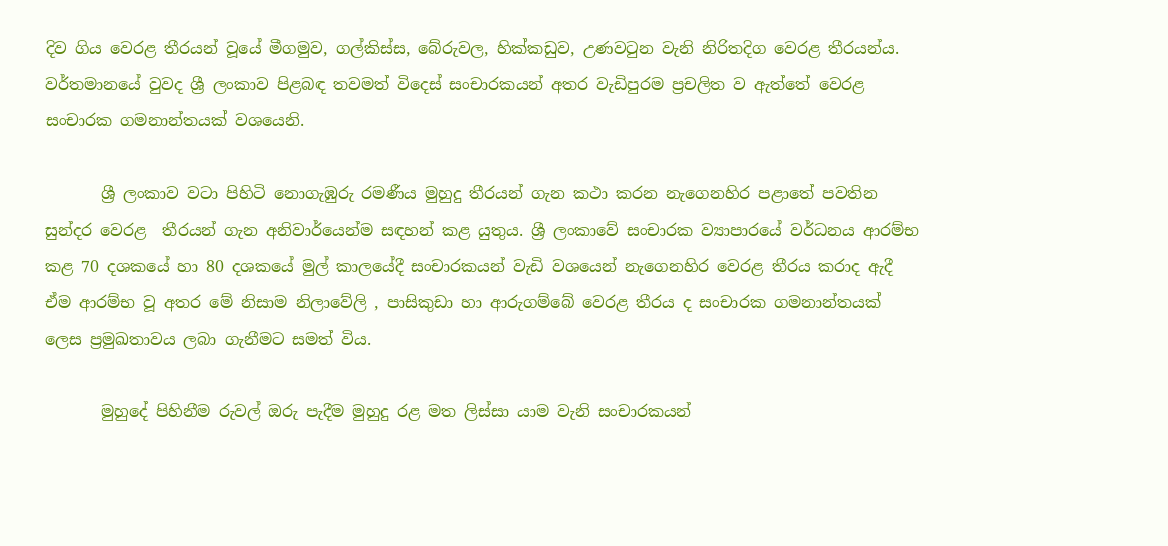දිව ගිය වෙරළ තීරයන් වූයේ මීගමුව, ගල්කිස්ස, බේරුවල, හික්කඩුව, උණවටුන වැනි නිරිතදිග වෙරළ තීරයන්ය. වර්තමානයේ වුවද ශ්‍රී ලංකාව පිළබඳ තවමත් විදෙස් සංචාරකයන් අතර වැඩිපුරම ප්‍රචලිත ව ඇත්තේ වෙරළ සංචාරක ගමනාන්තයක් වශයෙනි.

       ශ්‍රී ලංකාව වටා පිහිටි නොගැඹුරු රමණීය මුහුදු තීරයන් ගැන කථා කරන නැගෙනහිර පළාතේ පවතින සුන්දර වෙරළ  තීරයන් ගැන අනිවාර්යෙන්ම සඳහන් කළ යුතුය. ශ්‍රී ලංකාවේ සංචාරක ව්‍යාපාරයේ වර්ධනය ආරම්භ කළ 70 දශකයේ හා 80 දශකයේ මුල් කාලයේදී සංචාරකයන් වැඩි වශයෙන් නැගෙනහිර වෙරළ තීරය කරාද ඇදී ඒම ආරම්භ වූ අතර මේ නිසාම නිලාවේලි , පාසිකුඩා හා ආරුගම්බේ වෙරළ තීරය ද සංචාරක ගමනාන්තයක් ලෙස ප්‍රමුඛතාවය ලබා ගැනීමට සමත් විය.

       මුහුදේ පිහිනීම රුවල් ඔරු පැදීම මුහුදු රළ මත ලිස්සා යාම වැනි සංචාරකයන්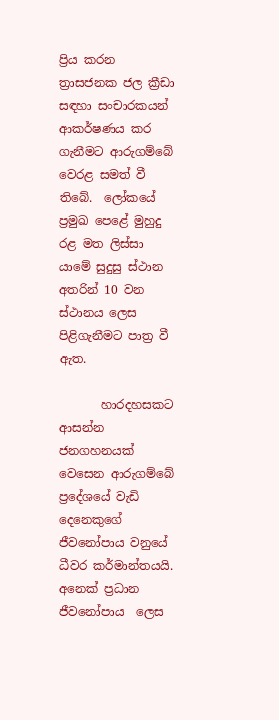ප්‍රිය කරන ත්‍රාසජනක ජල ක්‍රීඩා සඳහා සංචාරකයන් ආකර්ෂණය කර ගැනීමට ආරුගම්බේ වෙරළ සමත් වී තිබේ.  ලෝකයේ ප්‍රමුඛ පෙළේ මුහුදු රළ මත ලිස්සා යාමේ සුදුසු ස්ථාන අතරින් 10 වන ස්ථානය ලෙස පිළිගැනීමට පාත්‍ර වී ඇත.

       හාරදහසකට ආසන්න ජනගහනයක් වෙසෙන ආරුගම්බේ ප්‍රදේශයේ වැඩි දෙනෙකුගේ ජීවනෝපාය වනුයේ ධීවර කර්මාන්තයයි. අනෙක් ප්‍රධාන ජීවනෝපාය  ලෙස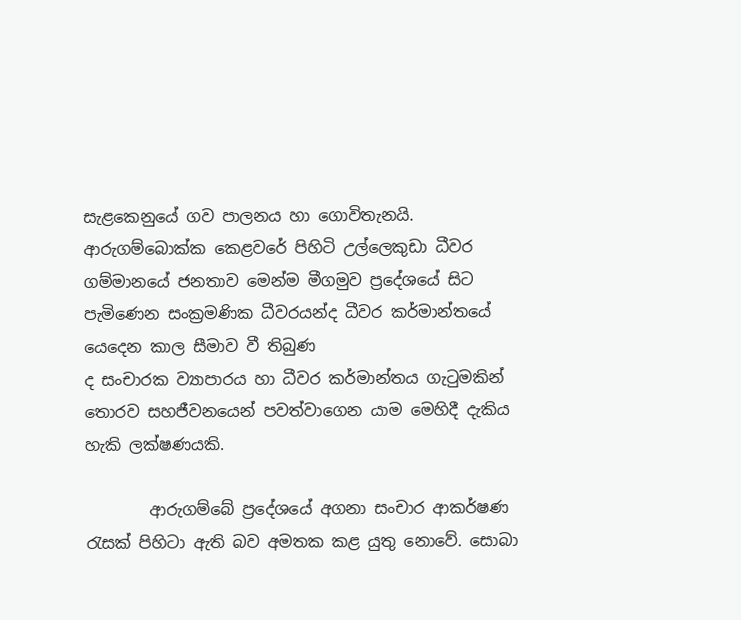සැළකෙනුයේ ගව පාලනය හා ගොවිතැනයි. ආරුගම්බොක්ක කෙළවරේ පිහිටි උල්ලෙකුඩා ධීවර ගම්මානයේ ජනතාව මෙන්ම මීගමුව ප්‍රදේශයේ සිට පැමිණෙන සංක්‍රමණික ධීවරයන්ද ධීවර කර්මාන්තයේ යෙදෙන කාල සීමාව වී තිබුණ
ද සංචාරක ව්‍යාපාරය හා ධීවර කර්මාන්තය ගැටුමකින් තොරව සහජීවනයෙන් පවත්වාගෙන යාම මෙහිදී දැකිය හැකි ලක්ෂණයකි.

        ආරුගම්බේ ප්‍රදේශයේ අගනා සංචාර ආකර්ෂණ රැසක් පිහිටා ඇති බව අමතක කළ යුතු නොවේ. සොබා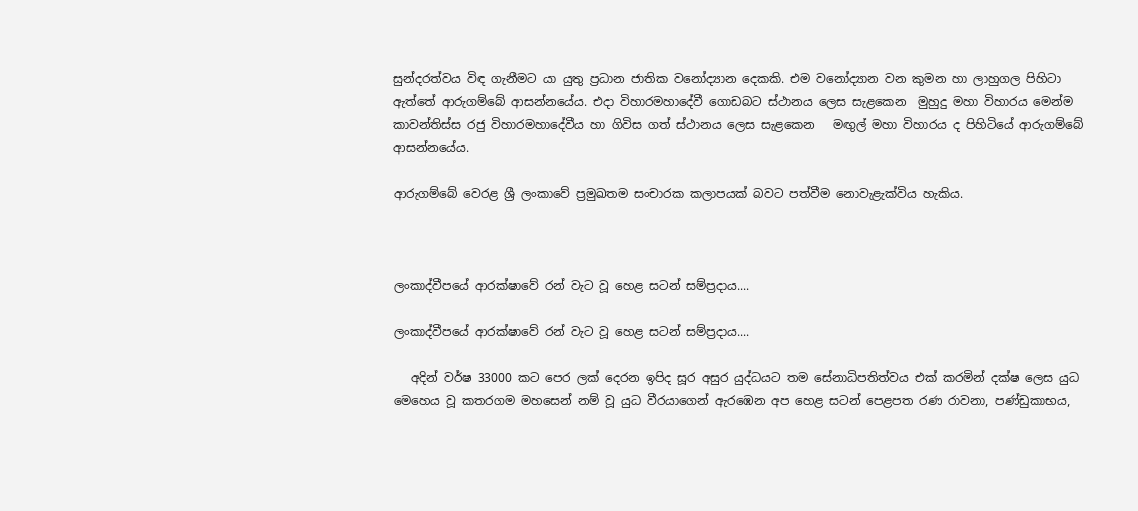සුන්දරත්වය විඳ ගැනීමට යා යුතු ප්‍රධාන ජාතික වනෝද්‍යාන දෙකකි. එම වනෝද්‍යාන වන කුමන හා ලාහුගල පිහිටා ඇත්තේ ආරුගම්බේ ආසන්නයේය. එදා විහාරමහාදේවී ගොඩබට ස්ථානය ලෙස සැළකෙන  මුහුදු මහා විහාරය මෙන්ම කාවන්තිස්ස රජු විහාරමහාදේවීය හා ගිවිස ගත් ස්ථානය ලෙස සැළකෙන   මඟුල් මහා විහාරය ද පිහිටියේ ආරුගම්බේ ආසන්නයේය.

ආරුගම්බේ වෙරළ ශ්‍රී ලංකාවේ ප්‍රමුඛතම සංචාරක කලාපයක් බවට පත්වීම නොවැළැක්විය හැකිය.



ලංකාද්වීපයේ ආරක්ෂාවේ රන් වැට වූ හෙළ සටන් සම්ප්‍රදාය....

ලංකාද්වීපයේ ආරක්ෂාවේ රන් වැට වූ හෙළ සටන් සම්ප්‍රදාය....

   අදින් වර්ෂ 33000 කට පෙර ලක් දෙරන ඉපිද සූර අසුර යුද්ධයට තම සේනාධිපතිත්වය එක් කරමින් දක්ෂ ලෙස යුධ මෙහෙය වූ කතරගම මහසෙන් නම් වූ යුධ වීරයාගෙන් ඇරඹෙන අප හෙළ සටන් පෙළපත රණ රාවනා, පණ්ඩුකාභය,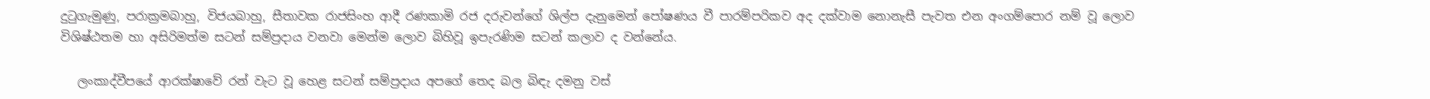දුටුගැමුණු, පරාක්‍රමබාහු, විජයබාහු, සීතාවක රාජසිංහ ආදී රණකාමි රජ දරුවන්ගේ ශිල්ප දැනුමෙන් පෝෂණය වී පාරම්පරිකව අද දක්වාම නොනැසී පැවත එන අංගම්පොර නම් වූ ලොව විශිෂ්ඨතම හා අසිරිමත්ම සටන් සම්ප්‍රදාය වනවා මෙන්ම ලොව බිහිවූ ඉපැරණිම සටන් කලාව ද වන්නේය.

   ලංකාද්වීපයේ ආරක්ෂාවේ රන් වැට වූ හෙළ සටන් සම්ප්‍රදාය අපගේ තෙද බල බිඳැ දමනු වස්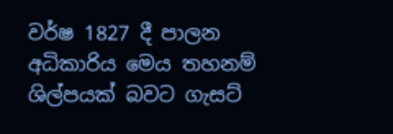වර්ෂ 1827 දී පාලන අධිකාරිය මෙය තහනම් ශිල්පයක් බවට ගැසට්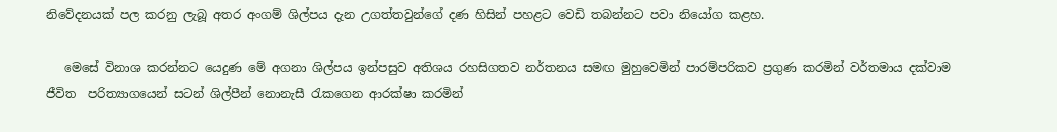නිවේදනයක් පල කරනු ලැබූ අතර අංගම් ශිල්පය දැන උගත්තවුන්ගේ දණ හිසින් පහළට වෙඩි තබන්නට පවා නියෝග කළහ.

   මෙසේ විනාශ කරන්නට යෙදුණ මේ අගනා ශිල්පය ඉන්පසුව අතිශය රහසිගතව නර්තනය සමඟ මුහුවෙමින් පාරම්පරිකව ප්‍රගුණ කරමින් වර්තමාය දක්වාම ජීවිත  පරිත්‍යාගයෙන් සටන් ශිල්පීන් නොනැසී රැකගෙන ආරක්ෂා කරමින්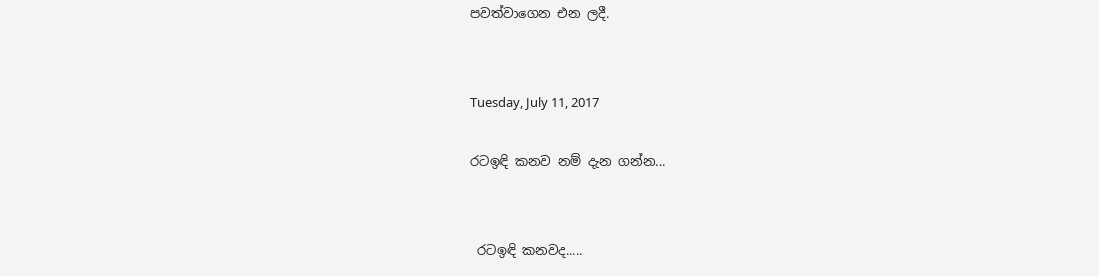පවත්වාගෙන එන ලදී.


Tuesday, July 11, 2017

රටඉඳි කනව නම් දැන ගන්න...


 රටඉඳි කනවද.....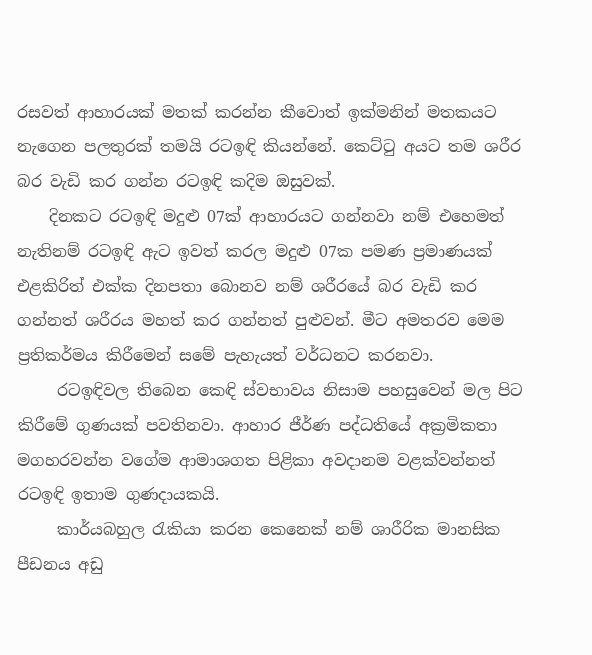රසවත් ආහාරයක් මතක් කරන්න කීවොත් ඉක්මනින් මතකයට නැගෙන පලතුරක් තමයි රටඉඳි කියන්නේ. කෙට්ටු අයට තම ශරීර බර වැඩි කර ගන්න රටඉඳි කදිම ඔසුවක්.
    දිනකට රටඉඳි මදුළු 07ක් ආහාරයට ගන්නවා නම් එහෙමත් නැතිනම් රටඉඳි ඇට ඉවත් කරල මදුළු 07ක පමණ ප්‍රමාණයක් එළකිරිත් එක්ක දිනපතා බොනව නම් ශරීරයේ බර වැඩි කර ගන්නත් ශරීරය මහත් කර ගන්නත් පුළුවන්. මීට අමතරව මෙම ප්‍රතිකර්මය කිරීමෙන් සමේ පැහැයත් වර්ධනට කරනවා.
     රටඉඳිවල තිබෙන කෙඳි ස්වභාවය නිසාම පහසුවෙන් මල පිට කිරීමේ ගුණයක් පවතිනවා. ආහාර ජීර්ණ පද්ධතියේ අක්‍රමිකතා  මගහරවන්න වගේම ආමාශගත පිළිකා අවදානම වළක්වන්නත් රටඉඳි ඉතාම ගුණදායකයි.
     කාර්යබහුල රැකියා කරන කෙනෙක් නම් ශාරීරික මානසික පීඩනය අඩු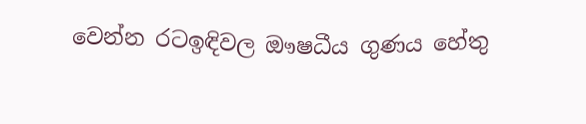වෙන්න රටඉඳිවල ඖෂධීය ගුණය හේතු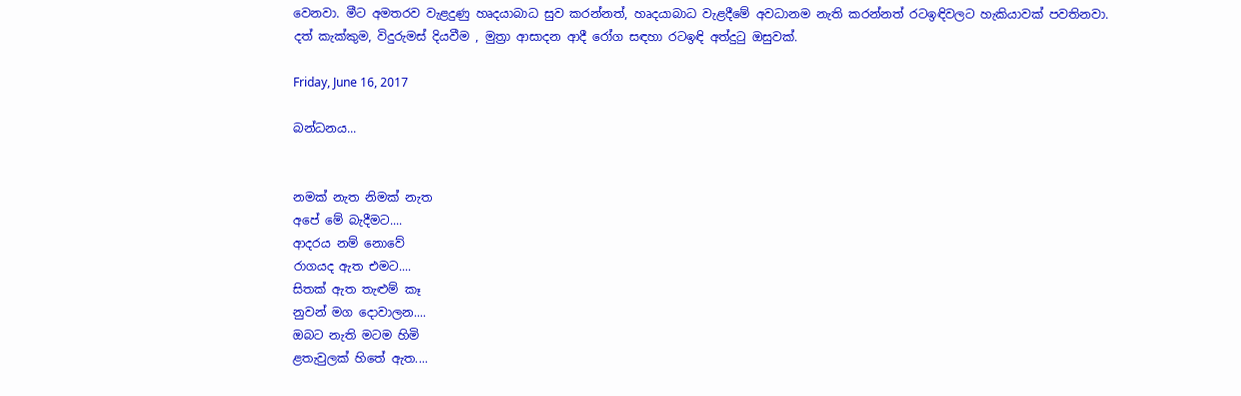වෙනවා. මීට අමතරව වැළදුණු හෘදයාබාධ සුව කරන්නත්, හෘදයාබාධ වැළදීමේ අවධානම නැති කරන්නත් රටඉඳිවලට හැකියාවක් පවතිනවා.
දත් කැක්කුම, විදුරුමස් දියවීම , මුත්‍රා ආසාදන ආදී රෝග සඳහා රටඉඳි අත්දුටු ඔසුවක්.

Friday, June 16, 2017

බන්ධනය...


නමක් නැත නිමක් නැත
අපේ මේ බැදීමට....
ආදරය නම් නොවේ
රාගයද ඇත එමට....
සිතක් ඇත තැළුම් කෑ
නුවන් මග දොවාලන....
ඔබට නැති මටම හිමි
ළතැවුලක් හිතේ ඇත....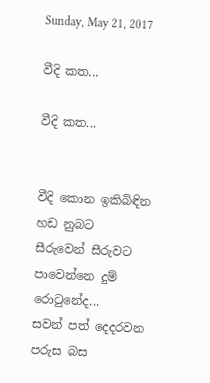Sunday, May 21, 2017

වීදි කත...

වීදි කත...


වීදි කොන ඉකිබිඳින
හඩ නුබට
සීරුවෙන් සීරුවට
පාවෙන්නෙ දුම් රොටුනේද...
සවන් පත් දෙදරවන
පරුස බස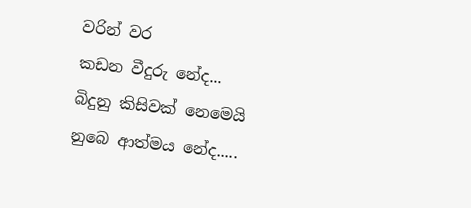වරින් වර
කඩන වීදුරු නේද...
බිදුනු කිසිවක් නෙමෙයි
නුබෙ ආත්මය නේද.....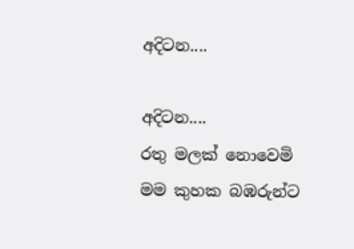අදිටන....

අදිටන....               රතු මලක් නොවෙමි මම කුහක බඹරුන්ට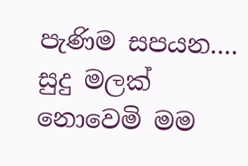පැණිම සපයන.... සුදු මලක් නොවෙමි මම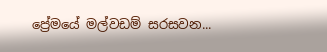ප්‍රේමයේ මල්වඩම් සරසවන...